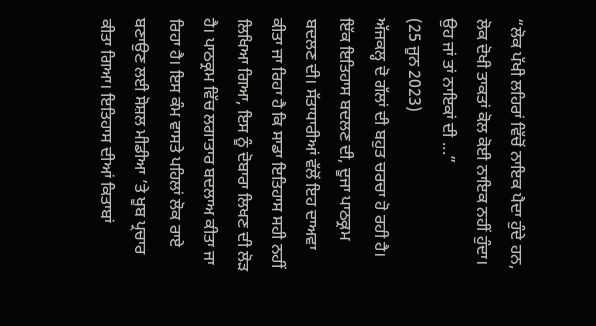“ਲੋਕ ਪੱਖੀ ਲਹਿਰਾਂ ਵਿੱਚੋਂ ਨਾਇਕ ਪੈਦਾ ਹੁੰਦੇ ਹਨ, ਲੋਕ ਦੋਖੀ ਤਾਕਤਾਂ ਕੋਲ ਕੋਈ ਨਾਇਕ ਨਹੀਂ ਹੁੰਦਾ। ਉਹ ਜਾਂ ਤਾਂ ਨਾਇਕਾਂ ਦੀ ...”
(25 ਜੂਨ 2023)
ਅੱਜਕਲ੍ਹ ਦੋ ਗੱਲਾਂ ਦੀ ਬਹੁਤ ਚਰਚਾ ਹੋ ਰਹੀ ਹੈ। ਇੱਕ ਇਤਿਹਾਸ ਬਦਲਣ ਦੀ, ਦੂਜਾ ਪਾਠਕ੍ਰਮ ਬਦਲਣ ਦੀ। ਸੱਤਾਧਾਰੀਆਂ ਵੱਲੋਂ ਇਹ ਦਾਅਵਾ ਕੀਤਾ ਜਾ ਰਿਹਾ ਹੈ ਕਿ ਸਾਡਾ ਇਤਿਹਾਸ ਸਹੀ ਨਹੀਂ ਲਿਖਿਆ ਗਿਆ, ਇਸ ਨੂੰ ਦੋਬਾਰਾ ਲਿਖਣ ਦੀ ਲੋੜ ਹੈ। ਪਾਠਕ੍ਰਮ ਵਿੱਚ ਲਗਾਤਾਰ ਬਦਲਾਅ ਕੀਤਾ ਜਾ ਰਿਹਾ ਹੈ। ਇਸ ਕੰਮ ਵਾਸਤੇ ਪਹਿਲਾਂ ਲੋਕ ਰਾਏ ਬਣਾਉਣ ਲਈ ਸੋਸ਼ਲ ਮੀਡੀਆ ’ਤੇ ਖੂਬ ਪ੍ਰਚਾਰ ਕੀਤਾ ਗਿਆ। ਇਤਿਹਾਸ ਦੀਆਂ ਕਿਤਾਬਾਂ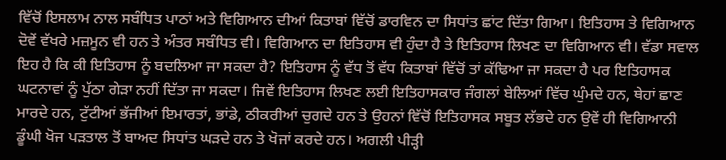ਵਿੱਚੋਂ ਇਸਲਾਮ ਨਾਲ ਸਬੰਧਿਤ ਪਾਠਾਂ ਅਤੇ ਵਿਗਿਆਨ ਦੀਆਂ ਕਿਤਾਬਾਂ ਵਿੱਚੋਂ ਡਾਰਵਿਨ ਦਾ ਸਿਧਾਂਤ ਛਾਂਟ ਦਿੱਤਾ ਗਿਆ। ਇਤਿਹਾਸ ਤੇ ਵਿਗਿਆਨ ਦੋਵੇਂ ਵੱਖਰੇ ਮਜ਼ਮੂਨ ਵੀ ਹਨ ਤੇ ਅੰਤਰ ਸਬੰਧਿਤ ਵੀ। ਵਿਗਿਆਨ ਦਾ ਇਤਿਹਾਸ ਵੀ ਹੁੰਦਾ ਹੈ ਤੇ ਇਤਿਹਾਸ ਲਿਖਣ ਦਾ ਵਿਗਿਆਨ ਵੀ। ਵੱਡਾ ਸਵਾਲ ਇਹ ਹੈ ਕਿ ਕੀ ਇਤਿਹਾਸ ਨੂੰ ਬਦਲਿਆ ਜਾ ਸਕਦਾ ਹੈ? ਇਤਿਹਾਸ ਨੂੰ ਵੱਧ ਤੋਂ ਵੱਧ ਕਿਤਾਬਾਂ ਵਿੱਚੋਂ ਤਾਂ ਕੱਢਿਆ ਜਾ ਸਕਦਾ ਹੈ ਪਰ ਇਤਿਹਾਸਕ ਘਟਨਾਵਾਂ ਨੂੰ ਪੁੱਠਾ ਗੇੜਾ ਨਹੀਂ ਦਿੱਤਾ ਜਾ ਸਕਦਾ। ਜਿਵੇਂ ਇਤਿਹਾਸ ਲਿਖਣ ਲਈ ਇਤਿਹਾਸਕਾਰ ਜੰਗਲਾਂ ਬੇਲਿਆਂ ਵਿੱਚ ਘੁੰਮਦੇ ਹਨ, ਥੇਹਾਂ ਛਾਣ ਮਾਰਦੇ ਹਨ, ਟੁੱਟੀਆਂ ਭੱਜੀਆਂ ਇਮਾਰਤਾਂ, ਭਾਂਡੇ, ਠੀਕਰੀਆਂ ਚੁਗਦੇ ਹਨ ਤੇ ਉਹਨਾਂ ਵਿੱਚੋਂ ਇਤਿਹਾਸਕ ਸਬੂਤ ਲੱਭਦੇ ਹਨ ਉਵੇਂ ਹੀ ਵਿਗਿਆਨੀ ਡੂੰਘੀ ਖੋਜ ਪੜਤਾਲ ਤੋਂ ਬਾਅਦ ਸਿਧਾਂਤ ਘੜਦੇ ਹਨ ਤੇ ਖੋਜਾਂ ਕਰਦੇ ਹਨ। ਅਗਲੀ ਪੀੜ੍ਹੀ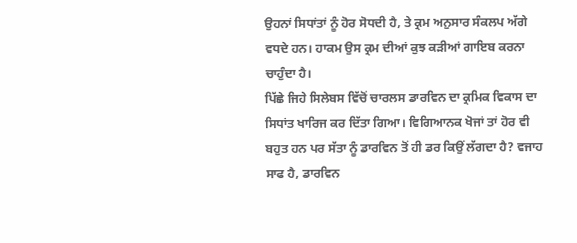ਉਹਨਾਂ ਸਿਧਾਂਤਾਂ ਨੂੰ ਹੋਰ ਸੋਧਦੀ ਹੈ, ਤੇ ਕ੍ਰਮ ਅਨੁਸਾਰ ਸੰਕਲਪ ਅੱਗੇ ਵਧਦੇ ਹਨ। ਹਾਕਮ ਉਸ ਕ੍ਰਮ ਦੀਆਂ ਕੁਝ ਕੜੀਆਂ ਗਾਇਬ ਕਰਨਾ ਚਾਹੁੰਦਾ ਹੈ।
ਪਿੱਛੇ ਜਿਹੇ ਸਿਲੇਬਸ ਵਿੱਚੋਂ ਚਾਰਲਸ ਡਾਰਵਿਨ ਦਾ ਕ੍ਰਮਿਕ ਵਿਕਾਸ ਦਾ ਸਿਧਾਂਤ ਖਾਰਿਜ ਕਰ ਦਿੱਤਾ ਗਿਆ। ਵਿਗਿਆਨਕ ਖੋਜਾਂ ਤਾਂ ਹੋਰ ਵੀ ਬਹੁਤ ਹਨ ਪਰ ਸੱਤਾ ਨੂੰ ਡਾਰਵਿਨ ਤੋਂ ਹੀ ਡਰ ਕਿਉਂ ਲੱਗਦਾ ਹੈ? ਵਜਾਹ ਸਾਫ ਹੈ, ਡਾਰਵਿਨ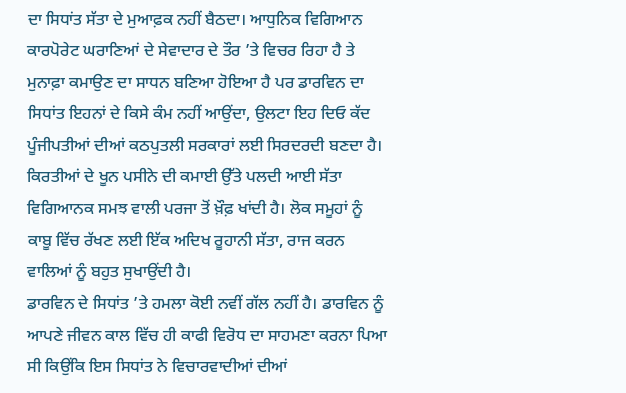ਦਾ ਸਿਧਾਂਤ ਸੱਤਾ ਦੇ ਮੁਆਫ਼ਕ ਨਹੀਂ ਬੈਠਦਾ। ਆਧੁਨਿਕ ਵਿਗਿਆਨ ਕਾਰਪੋਰੇਟ ਘਰਾਣਿਆਂ ਦੇ ਸੇਵਾਦਾਰ ਦੇ ਤੌਰ ’ਤੇ ਵਿਚਰ ਰਿਹਾ ਹੈ ਤੇ ਮੁਨਾਫ਼ਾ ਕਮਾਉਣ ਦਾ ਸਾਧਨ ਬਣਿਆ ਹੋਇਆ ਹੈ ਪਰ ਡਾਰਵਿਨ ਦਾ ਸਿਧਾਂਤ ਇਹਨਾਂ ਦੇ ਕਿਸੇ ਕੰਮ ਨਹੀਂ ਆਉਂਦਾ, ਉਲਟਾ ਇਹ ਦਿਓ ਕੱਦ ਪੂੰਜੀਪਤੀਆਂ ਦੀਆਂ ਕਠਪੁਤਲੀ ਸਰਕਾਰਾਂ ਲਈ ਸਿਰਦਰਦੀ ਬਣਦਾ ਹੈ। ਕਿਰਤੀਆਂ ਦੇ ਖੂਨ ਪਸੀਨੇ ਦੀ ਕਮਾਈ ਉੱਤੇ ਪਲਦੀ ਆਈ ਸੱਤਾ ਵਿਗਿਆਨਕ ਸਮਝ ਵਾਲੀ ਪਰਜਾ ਤੋਂ ਖ਼ੌਫ਼ ਖਾਂਦੀ ਹੈ। ਲੋਕ ਸਮੂਹਾਂ ਨੂੰ ਕਾਬੂ ਵਿੱਚ ਰੱਖਣ ਲਈ ਇੱਕ ਅਦਿਖ ਰੂਹਾਨੀ ਸੱਤਾ, ਰਾਜ ਕਰਨ ਵਾਲਿਆਂ ਨੂੰ ਬਹੁਤ ਸੁਖਾਉਂਦੀ ਹੈ।
ਡਾਰਵਿਨ ਦੇ ਸਿਧਾਂਤ ’ਤੇ ਹਮਲਾ ਕੋਈ ਨਵੀਂ ਗੱਲ ਨਹੀਂ ਹੈ। ਡਾਰਵਿਨ ਨੂੰ ਆਪਣੇ ਜੀਵਨ ਕਾਲ ਵਿੱਚ ਹੀ ਕਾਫੀ ਵਿਰੋਧ ਦਾ ਸਾਹਮਣਾ ਕਰਨਾ ਪਿਆ ਸੀ ਕਿਉਂਕਿ ਇਸ ਸਿਧਾਂਤ ਨੇ ਵਿਚਾਰਵਾਦੀਆਂ ਦੀਆਂ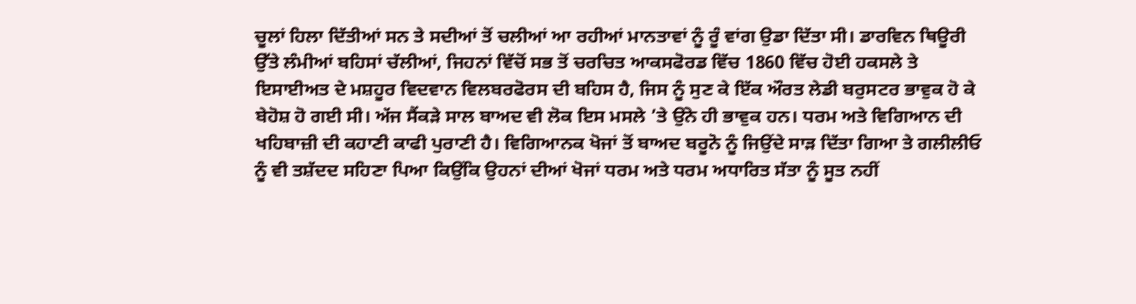ਚੂਲਾਂ ਹਿਲਾ ਦਿੱਤੀਆਂ ਸਨ ਤੇ ਸਦੀਆਂ ਤੋਂ ਚਲੀਆਂ ਆ ਰਹੀਆਂ ਮਾਨਤਾਵਾਂ ਨੂੰ ਰੂੰ ਵਾਂਗ ਉਡਾ ਦਿੱਤਾ ਸੀ। ਡਾਰਵਿਨ ਥਿਊਰੀ ਉੱਤੇ ਲੰਮੀਆਂ ਬਹਿਸਾਂ ਚੱਲੀਆਂ, ਜਿਹਨਾਂ ਵਿੱਚੋਂ ਸਭ ਤੋਂ ਚਰਚਿਤ ਆਕਸਫੋਰਡ ਵਿੱਚ 1860 ਵਿੱਚ ਹੋਈ ਹਕਸਲੇ ਤੇ ਇਸਾਈਅਤ ਦੇ ਮਸ਼ਹੂਰ ਵਿਦਵਾਨ ਵਿਲਬਰਫੋਰਸ ਦੀ ਬਹਿਸ ਹੈ, ਜਿਸ ਨੂੰ ਸੁਣ ਕੇ ਇੱਕ ਔਰਤ ਲੇਡੀ ਬਰੁਸਟਰ ਭਾਵੁਕ ਹੋ ਕੇ ਬੇਹੋਸ਼ ਹੋ ਗਈ ਸੀ। ਅੱਜ ਸੈਂਕੜੇ ਸਾਲ ਬਾਅਦ ਵੀ ਲੋਕ ਇਸ ਮਸਲੇ ’ਤੇ ਉਂਨੇ ਹੀ ਭਾਵੁਕ ਹਨ। ਧਰਮ ਅਤੇ ਵਿਗਿਆਨ ਦੀ ਖਹਿਬਾਜ਼ੀ ਦੀ ਕਹਾਣੀ ਕਾਫੀ ਪੁਰਾਣੀ ਹੈ। ਵਿਗਿਆਨਕ ਖੋਜਾਂ ਤੋਂ ਬਾਅਦ ਬਰੂਨੋ ਨੂੰ ਜਿਉਂਦੇ ਸਾੜ ਦਿੱਤਾ ਗਿਆ ਤੇ ਗਲੀਲੀਓ ਨੂੰ ਵੀ ਤਸ਼ੱਦਦ ਸਹਿਣਾ ਪਿਆ ਕਿਉਂਕਿ ਉਹਨਾਂ ਦੀਆਂ ਖੋਜਾਂ ਧਰਮ ਅਤੇ ਧਰਮ ਅਧਾਰਿਤ ਸੱਤਾ ਨੂੰ ਸੂਤ ਨਹੀਂ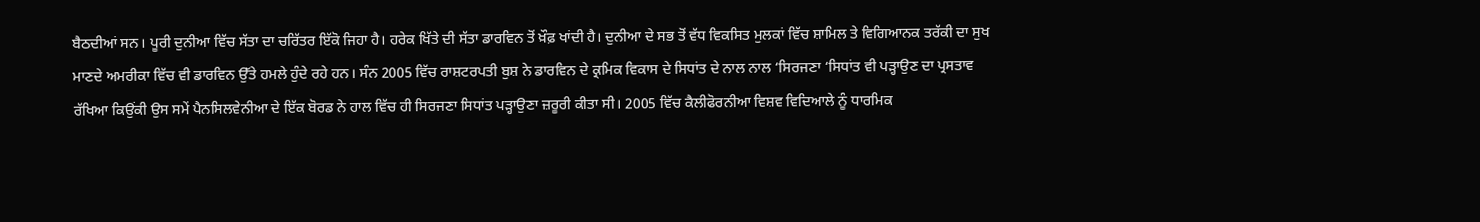ਬੈਠਦੀਆਂ ਸਨ। ਪੂਰੀ ਦੁਨੀਆ ਵਿੱਚ ਸੱਤਾ ਦਾ ਚਰਿੱਤਰ ਇੱਕੋ ਜਿਹਾ ਹੈ। ਹਰੇਕ ਖਿੱਤੇ ਦੀ ਸੱਤਾ ਡਾਰਵਿਨ ਤੋਂ ਖ਼ੌਫ਼ ਖਾਂਦੀ ਹੈ। ਦੁਨੀਆ ਦੇ ਸਭ ਤੋਂ ਵੱਧ ਵਿਕਸਿਤ ਮੁਲਕਾਂ ਵਿੱਚ ਸ਼ਾਮਿਲ ਤੇ ਵਿਗਿਆਨਕ ਤਰੱਕੀ ਦਾ ਸੁਖ ਮਾਣਦੇ ਅਮਰੀਕਾ ਵਿੱਚ ਵੀ ਡਾਰਵਿਨ ਉੱਤੇ ਹਮਲੇ ਹੁੰਦੇ ਰਹੇ ਹਨ। ਸੰਨ 2005 ਵਿੱਚ ਰਾਸ਼ਟਰਪਤੀ ਬੁਸ਼ ਨੇ ਡਾਰਵਿਨ ਦੇ ਕ੍ਰਮਿਕ ਵਿਕਾਸ ਦੇ ਸਿਧਾਂਤ ਦੇ ਨਾਲ ਨਾਲ ‘ਸਿਰਜਣਾ ‘ਸਿਧਾਂਤ ਵੀ ਪੜ੍ਹਾਉਣ ਦਾ ਪ੍ਰਸਤਾਵ ਰੱਖਿਆ ਕਿਉਂਕੀ ਉਸ ਸਮੇਂ ਪੈਨਸਿਲਵੇਨੀਆ ਦੇ ਇੱਕ ਬੋਰਡ ਨੇ ਹਾਲ ਵਿੱਚ ਹੀ ਸਿਰਜਣਾ ਸਿਧਾਂਤ ਪੜ੍ਹਾਉਣਾ ਜ਼ਰੂਰੀ ਕੀਤਾ ਸੀ। 2005 ਵਿੱਚ ਕੈਲੀਫੋਰਨੀਆ ਵਿਸ਼ਵ ਵਿਦਿਆਲੇ ਨੂੰ ਧਾਰਮਿਕ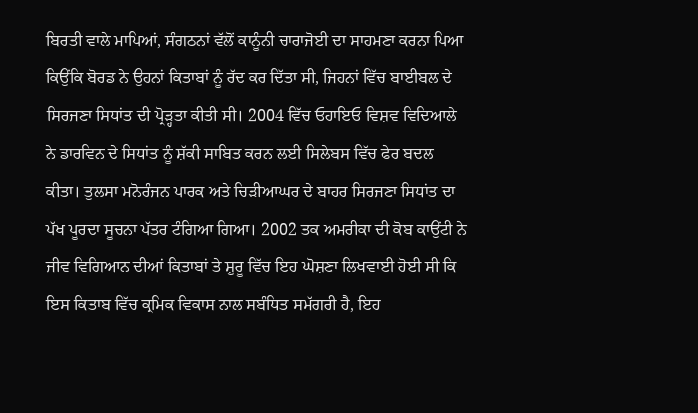ਬਿਰਤੀ ਵਾਲੇ ਮਾਪਿਆਂ, ਸੰਗਠਨਾਂ ਵੱਲੋਂ ਕਾਨੂੰਨੀ ਚਾਰਾਜੋਈ ਦਾ ਸਾਹਮਣਾ ਕਰਨਾ ਪਿਆ ਕਿਉਂਕਿ ਬੋਰਡ ਨੇ ਉਹਨਾਂ ਕਿਤਾਬਾਂ ਨੂੰ ਰੱਦ ਕਰ ਦਿੱਤਾ ਸੀ, ਜਿਹਨਾਂ ਵਿੱਚ ਬਾਈਬਲ ਦੇ ਸਿਰਜਣਾ ਸਿਧਾਂਤ ਦੀ ਪ੍ਰੋੜ੍ਹਤਾ ਕੀਤੀ ਸੀ। 2004 ਵਿੱਚ ਓਹਾਇਓ ਵਿਸ਼ਵ ਵਿਦਿਆਲੇ ਨੇ ਡਾਰਵਿਨ ਦੇ ਸਿਧਾਂਤ ਨੂੰ ਸ਼ੱਕੀ ਸਾਬਿਤ ਕਰਨ ਲਈ ਸਿਲੇਬਸ ਵਿੱਚ ਫੇਰ ਬਦਲ ਕੀਤਾ। ਤੁਲਸਾ ਮਨੋਰੰਜਨ ਪਾਰਕ ਅਤੇ ਚਿੜੀਆਘਰ ਦੇ ਬਾਹਰ ਸਿਰਜਣਾ ਸਿਧਾਂਤ ਦਾ ਪੱਖ ਪੂਰਦਾ ਸੂਚਨਾ ਪੱਤਰ ਟੰਗਿਆ ਗਿਆ। 2002 ਤਕ ਅਮਰੀਕਾ ਦੀ ਕੋਬ ਕਾਉਂਟੀ ਨੇ ਜੀਵ ਵਿਗਿਆਨ ਦੀਆਂ ਕਿਤਾਬਾਂ ਤੇ ਸ਼ੁਰੂ ਵਿੱਚ ਇਹ ਘੋਸ਼ਣਾ ਲਿਖਵਾਈ ਹੋਈ ਸੀ ਕਿ ਇਸ ਕਿਤਾਬ ਵਿੱਚ ਕ੍ਰਮਿਕ ਵਿਕਾਸ ਨਾਲ ਸਬੰਧਿਤ ਸਮੱਗਰੀ ਹੈ, ਇਹ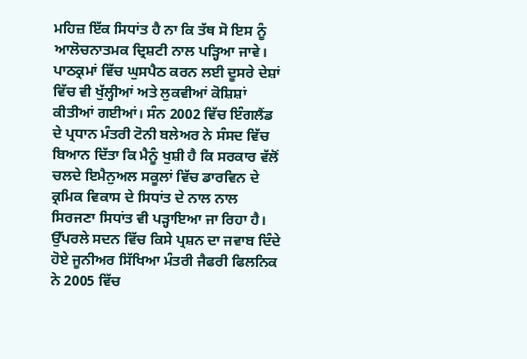ਮਹਿਜ਼ ਇੱਕ ਸਿਧਾਂਤ ਹੈ ਨਾ ਕਿ ਤੱਥ ਸੋ ਇਸ ਨੂੰ ਆਲੋਚਨਾਤਮਕ ਦ੍ਰਿਸ਼ਟੀ ਨਾਲ ਪੜ੍ਹਿਆ ਜਾਵੇ।
ਪਾਠਕ੍ਰਮਾਂ ਵਿੱਚ ਘੁਸਪੈਠ ਕਰਨ ਲਈ ਦੂਸਰੇ ਦੇਸ਼ਾਂ ਵਿੱਚ ਵੀ ਖੁੱਲ੍ਹੀਆਂ ਅਤੇ ਲੁਕਵੀਆਂ ਕੋਸ਼ਿਸ਼ਾਂ ਕੀਤੀਆਂ ਗਈਆਂ। ਸੰਨ 2002 ਵਿੱਚ ਇੰਗਲੈਂਡ ਦੇ ਪ੍ਰਧਾਨ ਮੰਤਰੀ ਟੋਨੀ ਬਲੇਅਰ ਨੇ ਸੰਸਦ ਵਿੱਚ ਬਿਆਨ ਦਿੱਤਾ ਕਿ ਮੈਨੂੰ ਖੁਸ਼ੀ ਹੈ ਕਿ ਸਰਕਾਰ ਵੱਲੋਂ ਚਲਦੇ ਇਮੈਨੁਅਲ ਸਕੂਲਾਂ ਵਿੱਚ ਡਾਰਵਿਨ ਦੇ ਕ੍ਰਮਿਕ ਵਿਕਾਸ ਦੇ ਸਿਧਾਂਤ ਦੇ ਨਾਲ ਨਾਲ ਸਿਰਜਣਾ ਸਿਧਾਂਤ ਵੀ ਪੜ੍ਹਾਇਆ ਜਾ ਰਿਹਾ ਹੈ। ਉੱਪਰਲੇ ਸਦਨ ਵਿੱਚ ਕਿਸੇ ਪ੍ਰਸ਼ਨ ਦਾ ਜਵਾਬ ਦਿੰਦੇ ਹੋਏ ਜੂਨੀਅਰ ਸਿੱਖਿਆ ਮੰਤਰੀ ਜੈਫਰੀ ਫਿਲਨਿਕ ਨੇ 2005 ਵਿੱਚ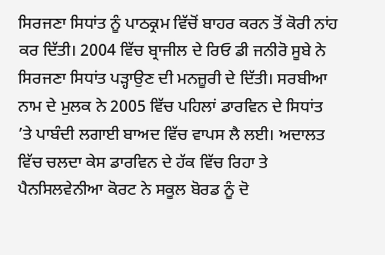ਸਿਰਜਣਾ ਸਿਧਾਂਤ ਨੂੰ ਪਾਠਕ੍ਰਮ ਵਿੱਚੋਂ ਬਾਹਰ ਕਰਨ ਤੋਂ ਕੋਰੀ ਨਾਂਹ ਕਰ ਦਿੱਤੀ। 2004 ਵਿੱਚ ਬ੍ਰਾਜੀਲ ਦੇ ਰਿਓ ਡੀ ਜਨੀਰੋ ਸੂਬੇ ਨੇ ਸਿਰਜਣਾ ਸਿਧਾਂਤ ਪੜ੍ਹਾਉਣ ਦੀ ਮਨਜ਼ੂਰੀ ਦੇ ਦਿੱਤੀ। ਸਰਬੀਆ ਨਾਮ ਦੇ ਮੁਲਕ ਨੇ 2005 ਵਿੱਚ ਪਹਿਲਾਂ ਡਾਰਵਿਨ ਦੇ ਸਿਧਾਂਤ ’ਤੇ ਪਾਬੰਦੀ ਲਗਾਈ ਬਾਅਦ ਵਿੱਚ ਵਾਪਸ ਲੈ ਲਈ। ਅਦਾਲਤ ਵਿੱਚ ਚਲਦਾ ਕੇਸ ਡਾਰਵਿਨ ਦੇ ਹੱਕ ਵਿੱਚ ਰਿਹਾ ਤੇ ਪੈਨਸਿਲਵੇਨੀਆ ਕੋਰਟ ਨੇ ਸਕੂਲ ਬੋਰਡ ਨੂੰ ਦੋ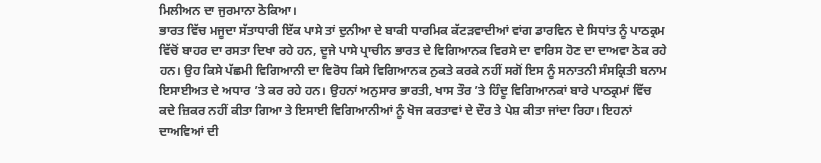ਮਿਲੀਅਨ ਦਾ ਜੁਰਮਾਨਾ ਠੋਕਿਆ।
ਭਾਰਤ ਵਿੱਚ ਮਜੂਦਾ ਸੱਤਾਧਾਰੀ ਇੱਕ ਪਾਸੇ ਤਾਂ ਦੁਨੀਆ ਦੇ ਬਾਕੀ ਧਾਰਮਿਕ ਕੱਟੜਵਾਦੀਆਂ ਵਾਂਗ ਡਾਰਵਿਨ ਦੇ ਸਿਧਾਂਤ ਨੂੰ ਪਾਠਕ੍ਰਮ ਵਿੱਚੋਂ ਬਾਹਰ ਦਾ ਰਸਤਾ ਦਿਖਾ ਰਹੇ ਹਨ, ਦੂਜੇ ਪਾਸੇ ਪ੍ਰਾਚੀਨ ਭਾਰਤ ਦੇ ਵਿਗਿਆਨਕ ਵਿਰਸੇ ਦਾ ਵਾਰਿਸ ਹੋਣ ਦਾ ਦਾਅਵਾ ਠੋਕ ਰਹੇ ਹਨ। ਉਹ ਕਿਸੇ ਪੱਛਮੀ ਵਿਗਿਆਨੀ ਦਾ ਵਿਰੋਧ ਕਿਸੇ ਵਿਗਿਆਨਕ ਨੁਕਤੇ ਕਰਕੇ ਨਹੀਂ ਸਗੋਂ ਇਸ ਨੂੰ ਸਨਾਤਨੀ ਸੰਸਕ੍ਰਿਤੀ ਬਨਾਮ ਇਸਾਈਅਤ ਦੇ ਅਧਾਰ ’ਤੇ ਕਰ ਰਹੇ ਹਨ। ਉਹਨਾਂ ਅਨੁਸਾਰ ਭਾਰਤੀ, ਖਾਸ ਤੌਰ ’ਤੇ ਹਿੰਦੂ ਵਿਗਿਆਨਕਾਂ ਬਾਰੇ ਪਾਠਕ੍ਰਮਾਂ ਵਿੱਚ ਕਦੇ ਜ਼ਿਕਰ ਨਹੀਂ ਕੀਤਾ ਗਿਆ ਤੇ ਇਸਾਈ ਵਿਗਿਆਨੀਆਂ ਨੂੰ ਖੋਜ ਕਰਤਾਵਾਂ ਦੇ ਦੌਰ ਤੇ ਪੇਸ਼ ਕੀਤਾ ਜਾਂਦਾ ਰਿਹਾ। ਇਹਨਾਂ ਦਾਅਵਿਆਂ ਦੀ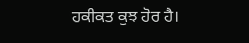ਹਕੀਕਤ ਕੁਝ ਹੋਰ ਹੈ।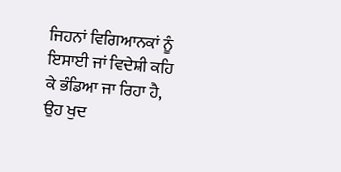ਜਿਹਨਾਂ ਵਿਗਿਆਨਕਾਂ ਨੂੰ ਇਸਾਈ ਜਾਂ ਵਿਦੇਸ਼ੀ ਕਹਿ ਕੇ ਭੰਡਿਆ ਜਾ ਰਿਹਾ ਹੈ, ਉਹ ਖੁਦ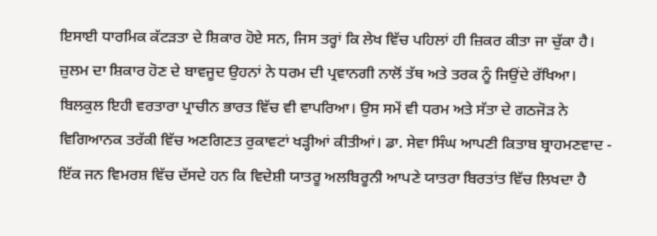ਇਸਾਈ ਧਾਰਮਿਕ ਕੱਟੜਤਾ ਦੇ ਸ਼ਿਕਾਰ ਹੋਏ ਸਨ, ਜਿਸ ਤਰ੍ਹਾਂ ਕਿ ਲੇਖ ਵਿੱਚ ਪਹਿਲਾਂ ਹੀ ਜ਼ਿਕਰ ਕੀਤਾ ਜਾ ਚੁੱਕਾ ਹੈ। ਜ਼ੁਲਮ ਦਾ ਸ਼ਿਕਾਰ ਹੋਣ ਦੇ ਬਾਵਜੂਦ ਉਹਨਾਂ ਨੇ ਧਰਮ ਦੀ ਪ੍ਰਵਾਨਗੀ ਨਾਲੋਂ ਤੱਥ ਅਤੇ ਤਰਕ ਨੂੰ ਜਿਉਂਦੇ ਰੱਖਿਆ। ਬਿਲਕੁਲ ਇਹੀ ਵਰਤਾਰਾ ਪ੍ਰਾਚੀਨ ਭਾਰਤ ਵਿੱਚ ਵੀ ਵਾਪਰਿਆ। ਉਸ ਸਮੇਂ ਵੀ ਧਰਮ ਅਤੇ ਸੱਤਾ ਦੇ ਗਠਜੋੜ ਨੇ ਵਿਗਿਆਨਕ ਤਰੱਕੀ ਵਿੱਚ ਅਣਗਿਣਤ ਰੁਕਾਵਟਾਂ ਖੜ੍ਹੀਆਂ ਕੀਤੀਆਂ। ਡਾ. ਸੇਵਾ ਸਿੰਘ ਆਪਣੀ ਕਿਤਾਬ ਬ੍ਰਾਹਮਣਵਾਦ - ਇੱਕ ਜਨ ਵਿਮਰਸ਼ ਵਿੱਚ ਦੱਸਦੇ ਹਨ ਕਿ ਵਿਦੇਸ਼ੀ ਯਾਤਰੂ ਅਲਬਿਰੂਨੀ ਆਪਣੇ ਯਾਤਰਾ ਬਿਰਤਾਂਤ ਵਿੱਚ ਲਿਖਦਾ ਹੈ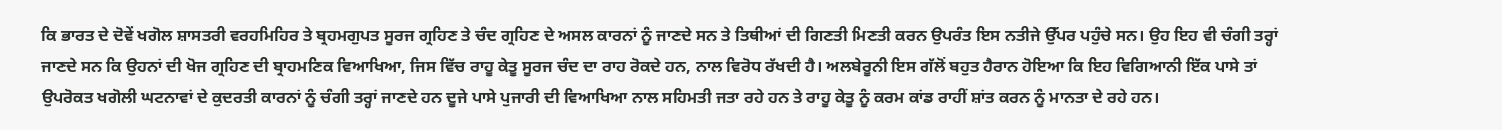ਕਿ ਭਾਰਤ ਦੇ ਦੋਵੇਂ ਖਗੋਲ ਸ਼ਾਸਤਰੀ ਵਰਹਮਿਹਿਰ ਤੇ ਬ੍ਰਹਮਗੁਪਤ ਸੂਰਜ ਗ੍ਰਹਿਣ ਤੇ ਚੰਦ ਗ੍ਰਹਿਣ ਦੇ ਅਸਲ ਕਾਰਨਾਂ ਨੂੰ ਜਾਣਦੇ ਸਨ ਤੇ ਤਿਥੀਆਂ ਦੀ ਗਿਣਤੀ ਮਿਣਤੀ ਕਰਨ ਉਪਰੰਤ ਇਸ ਨਤੀਜੇ ਉੱਪਰ ਪਹੁੰਚੇ ਸਨ। ਉਹ ਇਹ ਵੀ ਚੰਗੀ ਤਰ੍ਹਾਂ ਜਾਣਦੇ ਸਨ ਕਿ ਉਹਨਾਂ ਦੀ ਖੋਜ ਗ੍ਰਹਿਣ ਦੀ ਬ੍ਰਾਹਮਣਿਕ ਵਿਆਖਿਆ, ਜਿਸ ਵਿੱਚ ਰਾਹੂ ਕੇਤੂ ਸੂਰਜ ਚੰਦ ਦਾ ਰਾਹ ਰੋਕਦੇ ਹਨ, ਨਾਲ ਵਿਰੋਧ ਰੱਖਦੀ ਹੈ। ਅਲਬੇਰੂਨੀ ਇਸ ਗੱਲੋਂ ਬਹੁਤ ਹੈਰਾਨ ਹੋਇਆ ਕਿ ਇਹ ਵਿਗਿਆਨੀ ਇੱਕ ਪਾਸੇ ਤਾਂ ਉਪਰੋਕਤ ਖਗੋਲੀ ਘਟਨਾਵਾਂ ਦੇ ਕੁਦਰਤੀ ਕਾਰਨਾਂ ਨੂੰ ਚੰਗੀ ਤਰ੍ਹਾਂ ਜਾਣਦੇ ਹਨ ਦੂਜੇ ਪਾਸੇ ਪੁਜਾਰੀ ਦੀ ਵਿਆਖਿਆ ਨਾਲ ਸਹਿਮਤੀ ਜਤਾ ਰਹੇ ਹਨ ਤੇ ਰਾਹੂ ਕੇਤੂ ਨੂੰ ਕਰਮ ਕਾਂਡ ਰਾਹੀਂ ਸ਼ਾਂਤ ਕਰਨ ਨੂੰ ਮਾਨਤਾ ਦੇ ਰਹੇ ਹਨ।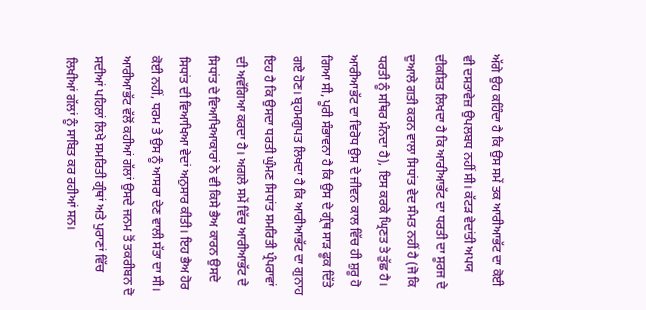ਅੱਗੇ ਉਹ ਕਹਿੰਦਾ ਹੈ ਕਿ ਉਸ ਸਮੇਂ ਤਕ ਆਰੀਆਭੱਟ ਦਾ ਕੋਈ ਵੀ ਦਸਤਾਵੇਜ਼ ਉਪਲਬਧ ਨਹੀਂ ਸੀ। ਕੱਟੜ ਵੇਦਾਂਤੀ ਅਪਯ ਦੀਕਸ਼ਿਤ ਲਿਖਦਾ ਹੈ ਕਿ ਆਰੀਆਭੱਟ ਦਾ ਧਰਤੀ ਦਾ ਸੂਰਜ ਦੇ ਦੁਆਲੇ ਗਤੀ ਕਰਨ ਵਾਲਾ ਸਿਧਾਂਤ ਵੇਦ ਸੰਮਤ ਨਹੀਂ ਹੈ (ਜੋ ਕਿ ਧਰਤੀ ਨੂੰ ਸਥਿਰ ਮੰਨਦਾ ਹੈ), ਇਸ ਕਰਕੇ ਘ੍ਰਿਣਤ ਤੇ ਤੁੱਛ ਹੈ।
ਆਰੀਆਭੱਟ ਦਾ ਵਿਰੋਧ ਉਸ ਦੇ ਜੀਵਨ ਕਾਲ ਵਿੱਚ ਹੀ ਸ਼ੁਰੂ ਹੋ ਗਿਆ ਸੀ, ਪੂਰੀ ਸੰਭਾਵਨਾ ਹੈ ਕਿ ਉਸ ਦੇ ਗ੍ਰੰਥ ਸਾੜ ਫੂਕ ਦਿੱਤੇ ਗਏ ਹੋਣ। ਬ੍ਰਹਮਗੁਪਤ ਲਿਖਦਾ ਹੈ ਕਿ ਆਰੀਆਭੱਟ ਦਾ ਗੁਨਾਹ ਇਹ ਹੈ ਕਿ ਉਸਦਾ ਧਰਤੀ ਘੁੰਮਣ ਸਿਧਾਂਤ ਸਮਰਿਤੀ ਪ੍ਰੰਪਰਾਵਾਂ ਦੀ ਅਵੱਗਿਆ ਕਰਦਾ ਹੈ। ਅਗਲੇ ਸਮੇਂ ਵਿੱਚ ਆਰੀਆਭੱਟ ਦੇ ਸਿਧਾਂਤ ਦੇ ਵਿਆਖਿਆਕਾਰਾਂ ਨੇ ਵੀ ਕਿਸੇ ਭੈਅ ਕਾਰਨ ਉਸਦੇ ਸਿਧਾਂਤ ਦੀ ਵਿਆਖਿਆ ਵੇਦਾਂ ਅਨੁਸਾਰ ਕੀਤੀ। ਇਹ ਭੈਅ ਹੋਰ ਕੋਈ ਨਹੀਂ, ਧਰਮ ਤੇ ਉਸ ਨੂੰ ਆਸਰਾ ਦੇਣ ਵਾਲੀ ਸੱਤਾ ਦਾ ਸੀ। ਆਰੀਆਭੱਟ ਵੱਲੋਂ ਕਹੀਆਂ ਗੱਲਾਂ ਉਸਦੇ ਜਨਮ ਤੋਂ ਤਕਰੀਬਨ ਦੋ ਸਦੀਆਂ ਪਹਿਲਾਂ ਲਿਖੇ ਸਮਰਿਤੀ ਗ੍ਰੰਥਾਂ ਅਤੇ ਪੁਰਾਣਾਂ ਵਿੱਚ ਲਿਖੀਆਂ ਗੱਲਾਂ ਨੂੰ ਸਾਬਿਤ ਕਰ ਰਹੀਆਂ ਸਨ।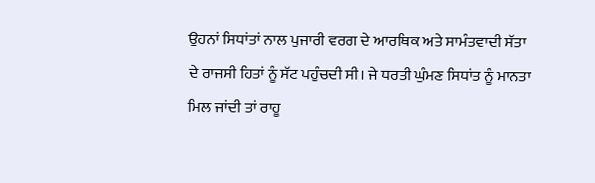ਉਹਨਾਂ ਸਿਧਾਂਤਾਂ ਨਾਲ ਪੁਜਾਰੀ ਵਰਗ ਦੇ ਆਰਥਿਕ ਅਤੇ ਸਾਮੰਤਵਾਦੀ ਸੱਤਾ ਦੇ ਰਾਜਸੀ ਹਿਤਾਂ ਨੂੰ ਸੱਟ ਪਹੁੰਚਦੀ ਸੀ। ਜੇ ਧਰਤੀ ਘੁੰਮਣ ਸਿਧਾਂਤ ਨੂੰ ਮਾਨਤਾ ਮਿਲ ਜਾਂਦੀ ਤਾਂ ਰਾਹੂ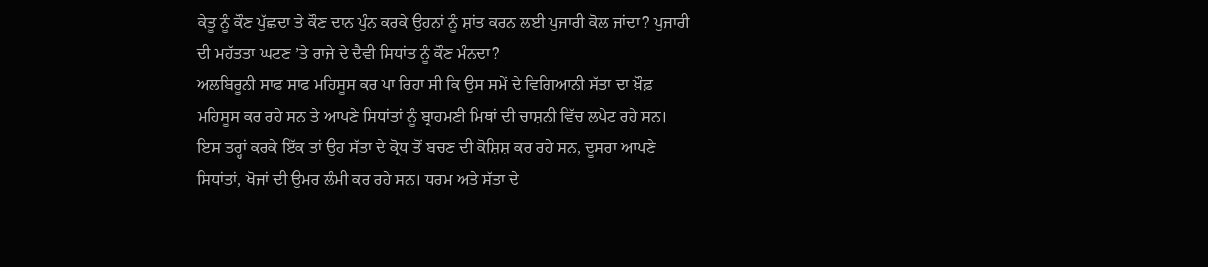ਕੇਤੂ ਨੂੰ ਕੌਣ ਪੁੱਛਦਾ ਤੇ ਕੌਣ ਦਾਨ ਪੁੰਨ ਕਰਕੇ ਉਹਨਾਂ ਨੂੰ ਸ਼ਾਂਤ ਕਰਨ ਲਈ ਪੁਜਾਰੀ ਕੋਲ ਜਾਂਦਾ? ਪੁਜਾਰੀ ਦੀ ਮਹੱਤਤਾ ਘਟਣ ’ਤੇ ਰਾਜੇ ਦੇ ਦੈਵੀ ਸਿਧਾਂਤ ਨੂੰ ਕੌਣ ਮੰਨਦਾ?
ਅਲਬਿਰੂਨੀ ਸਾਫ ਸਾਫ ਮਹਿਸੂਸ ਕਰ ਪਾ ਰਿਹਾ ਸੀ ਕਿ ਉਸ ਸਮੇਂ ਦੇ ਵਿਗਿਆਨੀ ਸੱਤਾ ਦਾ ਖ਼ੌਫ਼ ਮਹਿਸੂਸ ਕਰ ਰਹੇ ਸਨ ਤੇ ਆਪਣੇ ਸਿਧਾਂਤਾਂ ਨੂੰ ਬ੍ਰਾਹਮਣੀ ਮਿਥਾਂ ਦੀ ਚਾਸ਼ਨੀ ਵਿੱਚ ਲਪੇਟ ਰਹੇ ਸਨ। ਇਸ ਤਰ੍ਹਾਂ ਕਰਕੇ ਇੱਕ ਤਾਂ ਉਹ ਸੱਤਾ ਦੇ ਕ੍ਰੋਧ ਤੋਂ ਬਚਣ ਦੀ ਕੋਸ਼ਿਸ਼ ਕਰ ਰਹੇ ਸਨ, ਦੂਸਰਾ ਆਪਣੇ ਸਿਧਾਂਤਾਂ, ਖੋਜਾਂ ਦੀ ਉਮਰ ਲੰਮੀ ਕਰ ਰਹੇ ਸਨ। ਧਰਮ ਅਤੇ ਸੱਤਾ ਦੇ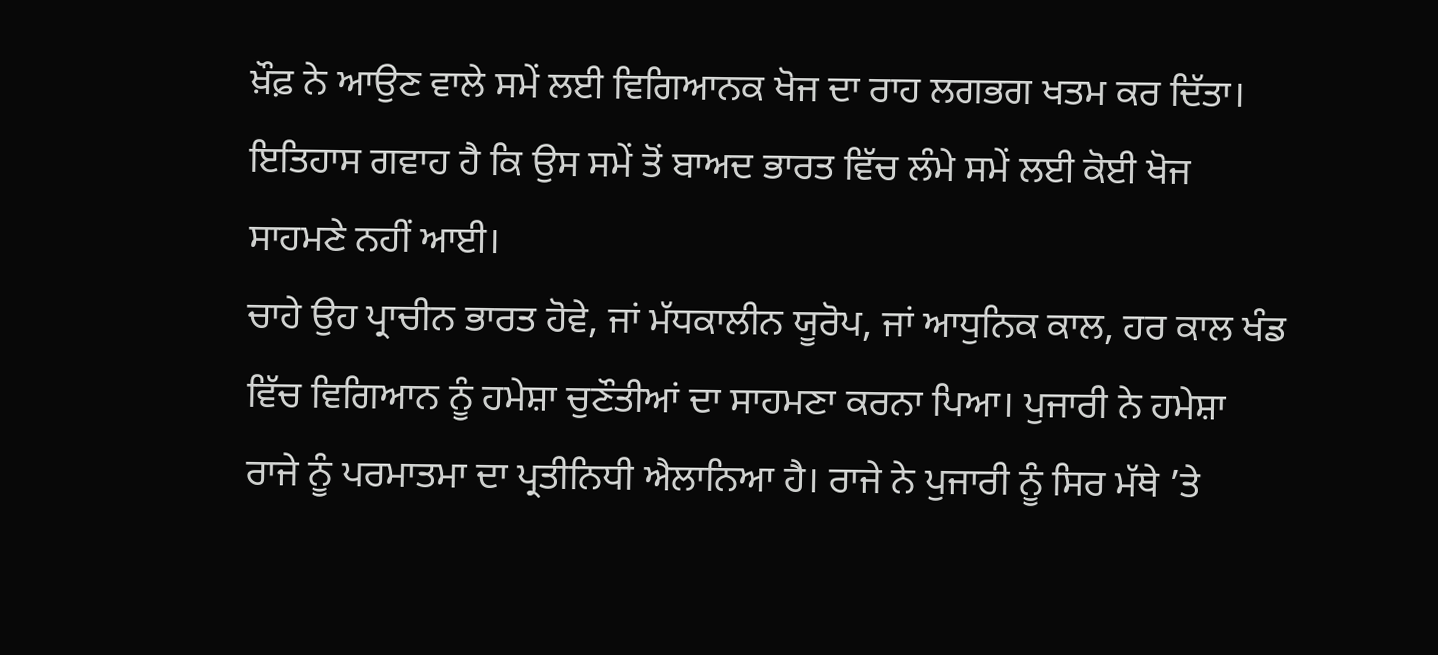ਖ਼ੌਫ਼ ਨੇ ਆਉਣ ਵਾਲੇ ਸਮੇਂ ਲਈ ਵਿਗਿਆਨਕ ਖੋਜ ਦਾ ਰਾਹ ਲਗਭਗ ਖਤਮ ਕਰ ਦਿੱਤਾ। ਇਤਿਹਾਸ ਗਵਾਹ ਹੈ ਕਿ ਉਸ ਸਮੇਂ ਤੋਂ ਬਾਅਦ ਭਾਰਤ ਵਿੱਚ ਲੰਮੇ ਸਮੇਂ ਲਈ ਕੋਈ ਖੋਜ ਸਾਹਮਣੇ ਨਹੀਂ ਆਈ।
ਚਾਹੇ ਉਹ ਪ੍ਰਾਚੀਨ ਭਾਰਤ ਹੋਵੇ, ਜਾਂ ਮੱਧਕਾਲੀਨ ਯੂਰੋਪ, ਜਾਂ ਆਧੁਨਿਕ ਕਾਲ, ਹਰ ਕਾਲ ਖੰਡ ਵਿੱਚ ਵਿਗਿਆਨ ਨੂੰ ਹਮੇਸ਼ਾ ਚੁਣੌਤੀਆਂ ਦਾ ਸਾਹਮਣਾ ਕਰਨਾ ਪਿਆ। ਪੁਜਾਰੀ ਨੇ ਹਮੇਸ਼ਾ ਰਾਜੇ ਨੂੰ ਪਰਮਾਤਮਾ ਦਾ ਪ੍ਰਤੀਨਿਧੀ ਐਲਾਨਿਆ ਹੈ। ਰਾਜੇ ਨੇ ਪੁਜਾਰੀ ਨੂੰ ਸਿਰ ਮੱਥੇ ’ਤੇ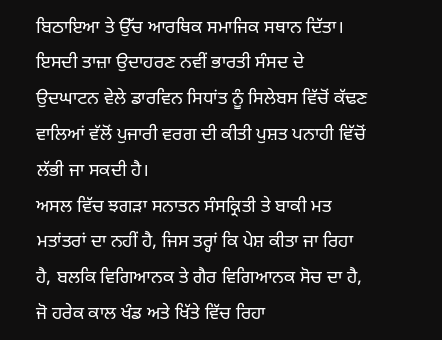ਬਿਠਾਇਆ ਤੇ ਉੱਚ ਆਰਥਿਕ ਸਮਾਜਿਕ ਸਥਾਨ ਦਿੱਤਾ। ਇਸਦੀ ਤਾਜ਼ਾ ਉਦਾਹਰਣ ਨਵੀਂ ਭਾਰਤੀ ਸੰਸਦ ਦੇ ਉਦਘਾਟਨ ਵੇਲੇ ਡਾਰਵਿਨ ਸਿਧਾਂਤ ਨੂੰ ਸਿਲੇਬਸ ਵਿੱਚੋਂ ਕੱਢਣ ਵਾਲਿਆਂ ਵੱਲੋਂ ਪੁਜਾਰੀ ਵਰਗ ਦੀ ਕੀਤੀ ਪੁਸ਼ਤ ਪਨਾਹੀ ਵਿੱਚੋਂ ਲੱਭੀ ਜਾ ਸਕਦੀ ਹੈ।
ਅਸਲ ਵਿੱਚ ਝਗੜਾ ਸਨਾਤਨ ਸੰਸਕ੍ਰਿਤੀ ਤੇ ਬਾਕੀ ਮਤ ਮਤਾਂਤਰਾਂ ਦਾ ਨਹੀਂ ਹੈ, ਜਿਸ ਤਰ੍ਹਾਂ ਕਿ ਪੇਸ਼ ਕੀਤਾ ਜਾ ਰਿਹਾ ਹੈ, ਬਲਕਿ ਵਿਗਿਆਨਕ ਤੇ ਗੈਰ ਵਿਗਿਆਨਕ ਸੋਚ ਦਾ ਹੈ, ਜੋ ਹਰੇਕ ਕਾਲ ਖੰਡ ਅਤੇ ਖਿੱਤੇ ਵਿੱਚ ਰਿਹਾ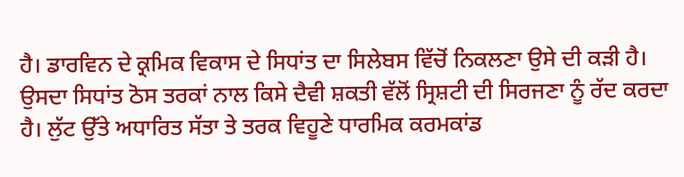ਹੈ। ਡਾਰਵਿਨ ਦੇ ਕ੍ਰਮਿਕ ਵਿਕਾਸ ਦੇ ਸਿਧਾਂਤ ਦਾ ਸਿਲੇਬਸ ਵਿੱਚੋਂ ਨਿਕਲਣਾ ਉਸੇ ਦੀ ਕੜੀ ਹੈ। ਉਸਦਾ ਸਿਧਾਂਤ ਠੋਸ ਤਰਕਾਂ ਨਾਲ ਕਿਸੇ ਦੈਵੀ ਸ਼ਕਤੀ ਵੱਲੋਂ ਸ੍ਰਿਸ਼ਟੀ ਦੀ ਸਿਰਜਣਾ ਨੂੰ ਰੱਦ ਕਰਦਾ ਹੈ। ਲੁੱਟ ਉੱਤੇ ਅਧਾਰਿਤ ਸੱਤਾ ਤੇ ਤਰਕ ਵਿਹੂਣੇ ਧਾਰਮਿਕ ਕਰਮਕਾਂਡ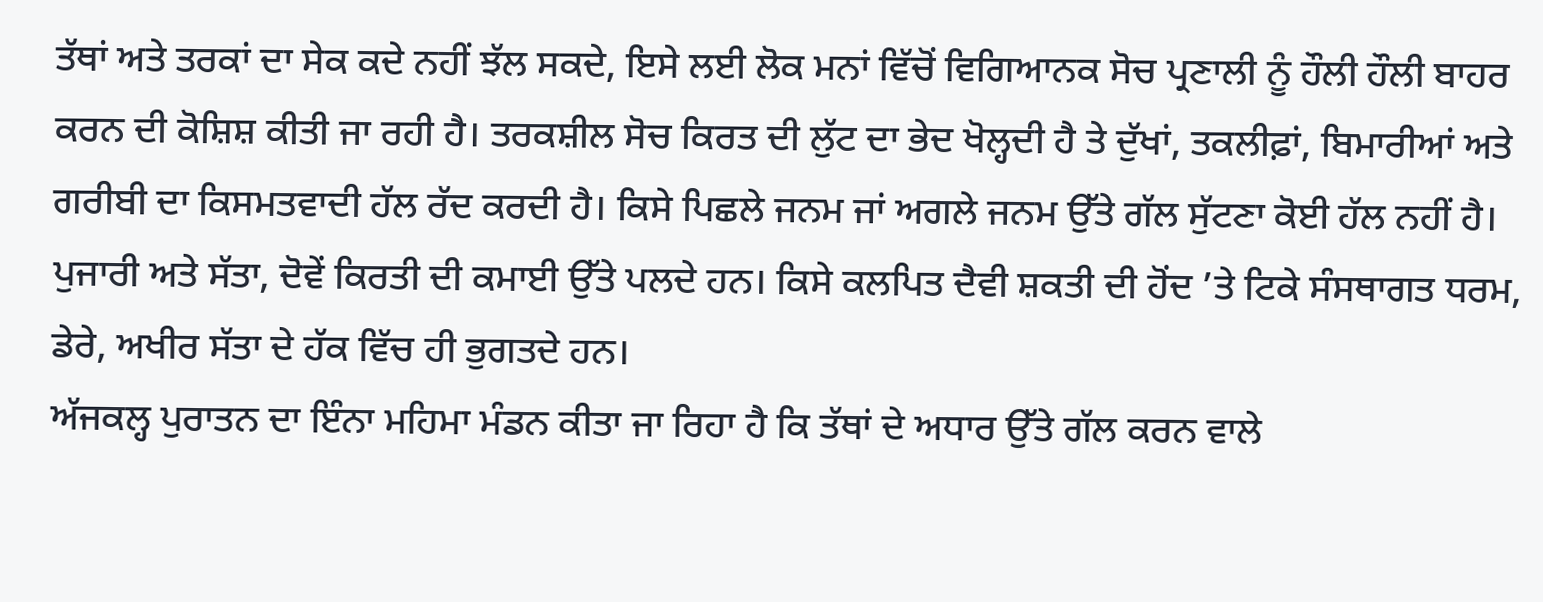ਤੱਥਾਂ ਅਤੇ ਤਰਕਾਂ ਦਾ ਸੇਕ ਕਦੇ ਨਹੀਂ ਝੱਲ ਸਕਦੇ, ਇਸੇ ਲਈ ਲੋਕ ਮਨਾਂ ਵਿੱਚੋਂ ਵਿਗਿਆਨਕ ਸੋਚ ਪ੍ਰਣਾਲੀ ਨੂੰ ਹੌਲੀ ਹੌਲੀ ਬਾਹਰ ਕਰਨ ਦੀ ਕੋਸ਼ਿਸ਼ ਕੀਤੀ ਜਾ ਰਹੀ ਹੈ। ਤਰਕਸ਼ੀਲ ਸੋਚ ਕਿਰਤ ਦੀ ਲੁੱਟ ਦਾ ਭੇਦ ਖੋਲ੍ਹਦੀ ਹੈ ਤੇ ਦੁੱਖਾਂ, ਤਕਲੀਫ਼ਾਂ, ਬਿਮਾਰੀਆਂ ਅਤੇ ਗਰੀਬੀ ਦਾ ਕਿਸਮਤਵਾਦੀ ਹੱਲ ਰੱਦ ਕਰਦੀ ਹੈ। ਕਿਸੇ ਪਿਛਲੇ ਜਨਮ ਜਾਂ ਅਗਲੇ ਜਨਮ ਉੱਤੇ ਗੱਲ ਸੁੱਟਣਾ ਕੋਈ ਹੱਲ ਨਹੀਂ ਹੈ। ਪੁਜਾਰੀ ਅਤੇ ਸੱਤਾ, ਦੋਵੇਂ ਕਿਰਤੀ ਦੀ ਕਮਾਈ ਉੱਤੇ ਪਲਦੇ ਹਨ। ਕਿਸੇ ਕਲਪਿਤ ਦੈਵੀ ਸ਼ਕਤੀ ਦੀ ਹੋਂਦ ’ਤੇ ਟਿਕੇ ਸੰਸਥਾਗਤ ਧਰਮ, ਡੇਰੇ, ਅਖੀਰ ਸੱਤਾ ਦੇ ਹੱਕ ਵਿੱਚ ਹੀ ਭੁਗਤਦੇ ਹਨ।
ਅੱਜਕਲ੍ਹ ਪੁਰਾਤਨ ਦਾ ਇੰਨਾ ਮਹਿਮਾ ਮੰਡਨ ਕੀਤਾ ਜਾ ਰਿਹਾ ਹੈ ਕਿ ਤੱਥਾਂ ਦੇ ਅਧਾਰ ਉੱਤੇ ਗੱਲ ਕਰਨ ਵਾਲੇ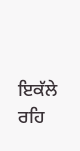ਇਕੱਲੇ ਰਹਿ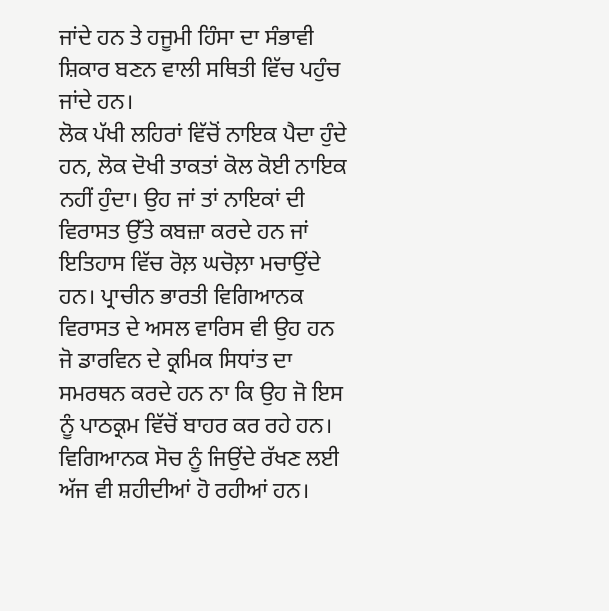ਜਾਂਦੇ ਹਨ ਤੇ ਹਜੂਮੀ ਹਿੰਸਾ ਦਾ ਸੰਭਾਵੀ ਸ਼ਿਕਾਰ ਬਣਨ ਵਾਲੀ ਸਥਿਤੀ ਵਿੱਚ ਪਹੁੰਚ ਜਾਂਦੇ ਹਨ।
ਲੋਕ ਪੱਖੀ ਲਹਿਰਾਂ ਵਿੱਚੋਂ ਨਾਇਕ ਪੈਦਾ ਹੁੰਦੇ ਹਨ, ਲੋਕ ਦੋਖੀ ਤਾਕਤਾਂ ਕੋਲ ਕੋਈ ਨਾਇਕ ਨਹੀਂ ਹੁੰਦਾ। ਉਹ ਜਾਂ ਤਾਂ ਨਾਇਕਾਂ ਦੀ ਵਿਰਾਸਤ ਉੱਤੇ ਕਬਜ਼ਾ ਕਰਦੇ ਹਨ ਜਾਂ ਇਤਿਹਾਸ ਵਿੱਚ ਰੋਲ਼ ਘਚੋਲ਼ਾ ਮਚਾਉਂਦੇ ਹਨ। ਪ੍ਰਾਚੀਨ ਭਾਰਤੀ ਵਿਗਿਆਨਕ ਵਿਰਾਸਤ ਦੇ ਅਸਲ ਵਾਰਿਸ ਵੀ ਉਹ ਹਨ ਜੋ ਡਾਰਵਿਨ ਦੇ ਕ੍ਰਮਿਕ ਸਿਧਾਂਤ ਦਾ ਸਮਰਥਨ ਕਰਦੇ ਹਨ ਨਾ ਕਿ ਉਹ ਜੋ ਇਸ ਨੂੰ ਪਾਠਕ੍ਰਮ ਵਿੱਚੋਂ ਬਾਹਰ ਕਰ ਰਹੇ ਹਨ। ਵਿਗਿਆਨਕ ਸੋਚ ਨੂੰ ਜਿਉਂਦੇ ਰੱਖਣ ਲਈ ਅੱਜ ਵੀ ਸ਼ਹੀਦੀਆਂ ਹੋ ਰਹੀਆਂ ਹਨ।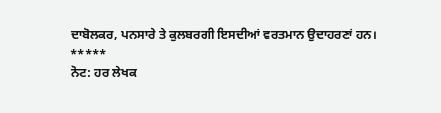ਦਾਬੋਲਕਰ, ਪਨਸਾਰੇ ਤੇ ਕੁਲਬਰਗੀ ਇਸਦੀਆਂ ਵਰਤਮਾਨ ਉਦਾਹਰਣਾਂ ਹਨ।
*****
ਨੋਟ: ਹਰ ਲੇਖਕ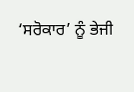‘ਸਰੋਕਾਰ’ ਨੂੰ ਭੇਜੀ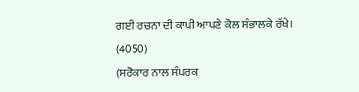ਗਈ ਰਚਨਾ ਦੀ ਕਾਪੀ ਆਪਣੇ ਕੋਲ ਸੰਭਾਲਕੇ ਰੱਖੇ।
(4050)
(ਸਰੋਕਾਰ ਨਾਲ ਸੰਪਰਕ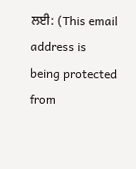ਲਈ: (This email address is being protected from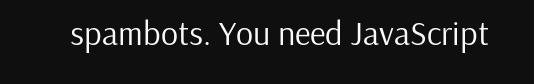spambots. You need JavaScript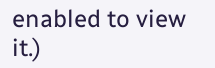enabled to view it.)